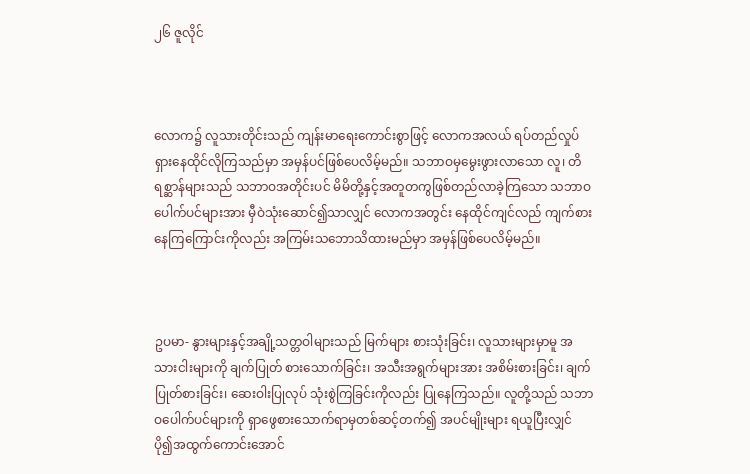၂၆ ဇူလိုင်



လောက၌ လူသားတိုင်းသည် ကျန်းမာရေးကောင်းစွာဖြင့် လောကအလယ် ရပ်တည်လှုပ်ရှားနေထိုင်လိုကြသည်မှာ အမှန်ပင်ဖြစ်ပေလိမ့်မည်။ သဘာဝမှမွေးဖွားလာသော လူ၊ တိရစ္ဆာန်များသည် သဘာဝအတိုင်းပင် မိမိတို့နှင့်အတူတကွဖြစ်တည်လာခဲ့ကြသော သဘာဝပေါက်ပင်များအား မှီဝဲသုံးဆောင်၍သာလျှင် လောကအတွင်း နေထိုင်ကျင်လည် ကျက်စားနေကြကြောင်းကိုလည်း အကြမ်းသဘောသိထားမည်မှာ အမှန်ဖြစ်ပေလိမ့်မည်။



ဥပမာ- နွားများနှင့်အချို့သတ္တဝါများသည် မြက်များ စားသုံးခြင်း၊ လူသားများမှာမူ အသားငါးများကို ချက်ပြုတ် စားသောက်ခြင်း၊ အသီးအရွက်များအား အစိမ်းစားခြင်း၊ ချက်ပြုတ်စားခြင်း၊ ဆေးဝါးပြုလုပ် သုံးစွဲကြခြင်းကိုလည်း ပြုနေကြသည်။ လူတို့သည် သဘာဝပေါက်ပင်များကို ရှာဖွေစားသောက်ရာမှတစ်ဆင့်တက်၍ အပင်မျိုးများ ရယူပြီးလျှင် ပို၍အထွက်ကောင်းအောင်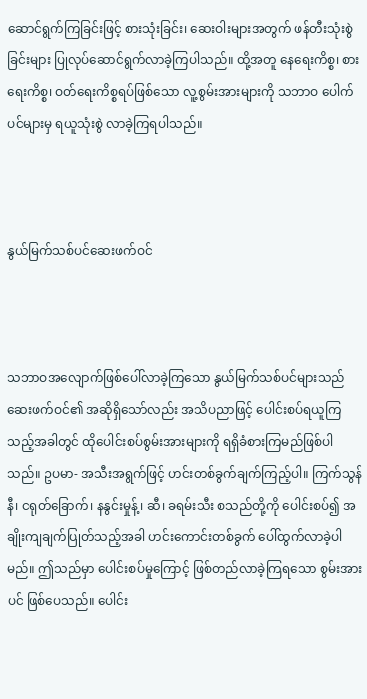ဆောင်ရွက်ကြခြင်းဖြင့် စားသုံးခြင်း၊ ဆေးဝါးများအတွက် ဖန်တီးသုံးစွဲခြင်းများ ပြုလုပ်ဆောင်ရွက်လာခဲ့ကြပါသည်။ ထို့အတူ နေရေးကိစ္စ၊ စားရေးကိစ္စ၊ ဝတ်ရေးကိစ္စရပ်ဖြစ်သော လူ့စွမ်းအားများကို သဘာဝ ပေါက်ပင်များမှ ရယူသုံးစွဲ လာခဲ့ကြရပါသည်။



နွယ်မြက်သစ်ပင်ဆေးဖက်ဝင်



သဘာဝအလျောက်ဖြစ်ပေါ်လာခဲ့ကြသော နွယ်မြက်သစ်ပင်များသည် ဆေးဖက်ဝင်၏ အဆိုရှိသော်လည်း အသိပညာဖြင့် ပေါင်းစပ်ရယူကြသည့်အခါတွင် ထိုပေါင်းစပ်စွမ်းအားများကို ရရှိခံစားကြမည်ဖြစ်ပါသည်။ ဥပမာ- အသီးအရွက်ဖြင့် ဟင်းတစ်ခွက်ချက်ကြည့်ပါ။ ကြက်သွန်နီ၊ ငရုတ်ခြောက်၊ နနွင်းမှုန့်၊ ဆီ၊ ခရမ်းသီး စသည်တို့ကို ပေါင်းစပ်၍ အချိုးကျချက်ပြုတ်သည့်အခါ ဟင်းကောင်းတစ်ခွက် ပေါ်ထွက်လာခဲ့ပါမည်။ ဤသည်မှာ ပေါင်းစပ်မှုကြောင့် ဖြစ်တည်လာခဲ့ကြရသော စွမ်းအားပင် ဖြစ်ပေသည်။ ပေါင်း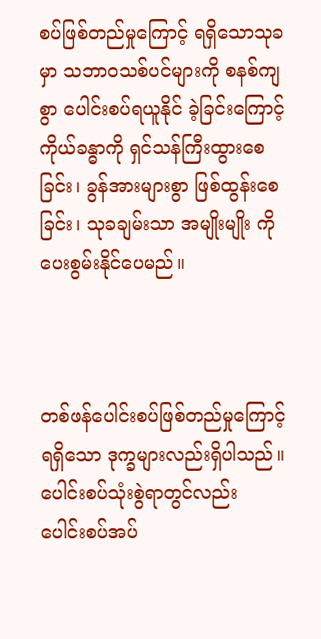စပ်ဖြစ်တည်မှုကြောင့် ရရှိသောသုခမှာ သဘာဝသစ်ပင်များကို စနစ်ကျစွာ ပေါင်းစပ်ရယူနိုင် ခဲ့ခြင်းကြောင့် ကိုယ်ခန္ဓာကို ရှင်သန်ကြီးထွားစေခြင်း၊ ခွန်အားများစွာ ဖြစ်ထွန်းစေခြင်း၊ သုခချမ်းသာ အမျိုးမျိုး ကို ပေးစွမ်းနိုင်ပေမည်။



တစ်ဖန်ပေါင်းစပ်ဖြစ်တည်မှုကြောင့် ရရှိသော ဒုက္ခများလည်းရှိပါသည်။ ပေါင်းစပ်သုံးစွဲရာတွင်လည်း ပေါင်းစပ်အပ်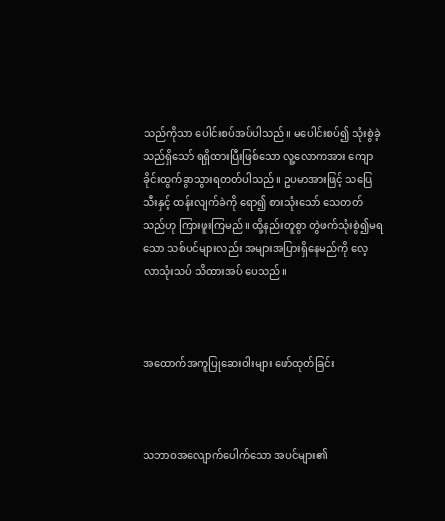သည်ကိုသာ ပေါင်းစပ်အပ်ပါသည်။ မပေါင်းစပ်၍ သုံးစွဲခဲ့သည်ရှိသော် ရရှိထားပြီးဖြစ်သော လူ့လောကအား ကျောခိုင်းထွက်ခွာသွားရတတ်ပါသည်။ ဥပမာအားဖြင့် သပြေသီးနှင့် ထန်းလျက်ခဲကို ရော၍ စားသုံးသော် သေတတ်သည်ဟု ကြားဖူးကြမည်။ ထို့နည်းတူစွာ တွဲဖက်သုံးစွဲ၍မရသော သစ်ပင်များလည်း အများအပြားရှိနေမည်ကို လေ့လာသုံးသပ် သိထားအပ် ပေသည်။



အထောက်အကူပြုဆေးဝါးများ ဖော်ထုတ်ခြင်း



သဘာဝအလျောက်ပေါက်သော အပင်များ၏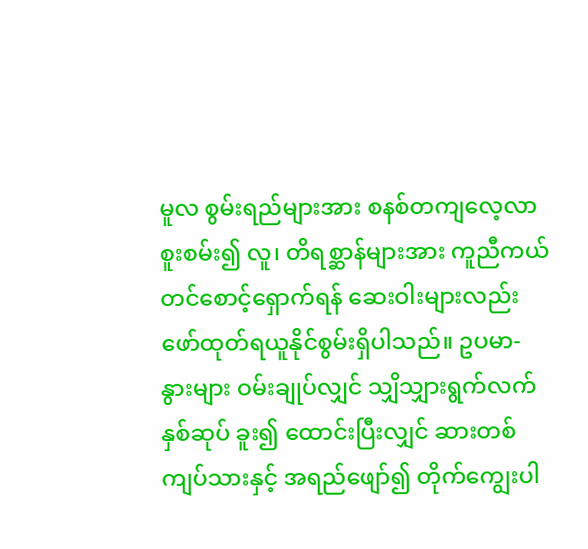မူလ စွမ်းရည်များအား စနစ်တကျလေ့လာစူးစမ်း၍ လူ၊ တိရစ္ဆာန်များအား ကူညီကယ်တင်စောင့်ရှောက်ရန် ဆေးဝါးများလည်း ဖော်ထုတ်ရယူနိုင်စွမ်းရှိပါသည်။ ဥပမာ- နွားများ ဝမ်းချုပ်လျှင် သျှိသျှားရွက်လက်နှစ်ဆုပ် ခူး၍ ထောင်းပြီးလျှင် ဆားတစ်ကျပ်သားနှင့် အရည်ဖျော်၍ တိုက်ကျွေးပါ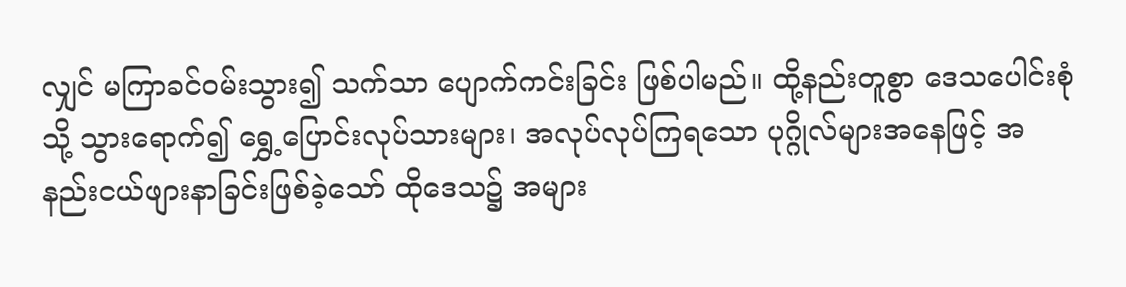လျှင် မကြာခင်ဝမ်းသွား၍ သက်သာ ပျောက်ကင်းခြင်း ဖြစ်ပါမည်။ ထို့နည်းတူစွာ ဒေသပေါင်းစုံသို့ သွားရောက်၍ ရွှေ့ပြောင်းလုပ်သားများ၊ အလုပ်လုပ်ကြရသော ပုဂ္ဂိုလ်များအနေဖြင့် အနည်းငယ်ဖျားနာခြင်းဖြစ်ခဲ့သော် ထိုဒေသ၌ အများ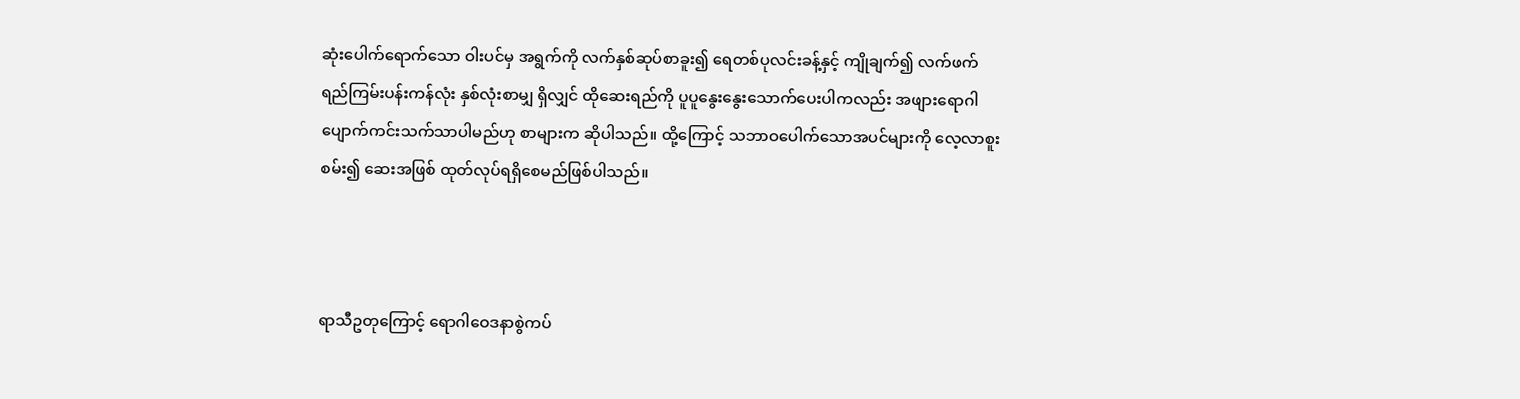ဆုံးပေါက်ရောက်သော ဝါးပင်မှ အရွက်ကို လက်နှစ်ဆုပ်စာခူး၍ ရေတစ်ပုလင်းခန့်နှင့် ကျိုချက်၍ လက်ဖက်ရည်ကြမ်းပန်းကန်လုံး နှစ်လုံးစာမျှ ရှိလျှင် ထိုဆေးရည်ကို ပူပူနွေးနွေးသောက်ပေးပါကလည်း အဖျားရောဂါပျောက်ကင်းသက်သာပါမည်ဟု စာများက ဆိုပါသည်။ ထို့ကြောင့် သဘာဝပေါက်သောအပင်များကို လေ့လာစူးစမ်း၍ ဆေးအဖြစ် ထုတ်လုပ်ရရှိစေမည်ဖြစ်ပါသည်။



ရာသီဥတုကြောင့် ရောဂါဝေဒနာစွဲကပ်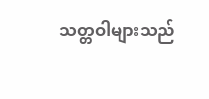သတ္တဝါများသည်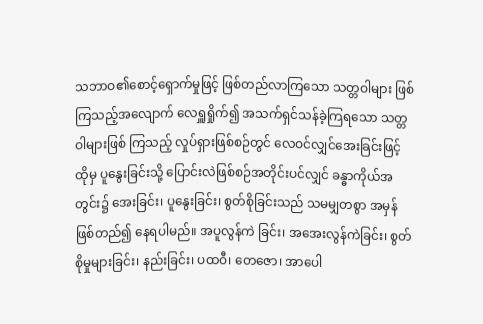သဘာဝ၏စောင့်ရှောက်မှုဖြင့် ဖြစ်တည်လာကြသော သတ္တဝါများ ဖြစ်ကြသည့်အလျောက် လေရှူရှိုက်၍ အသက်ရှင်သန်ခဲ့ကြရသော သတ္တဝါများဖြစ် ကြသည့် လှုပ်ရှားဖြစ်စဉ်တွင် လေဝင်လျှင်အေးခြင်းဖြင့် ထိုမှ ပူနွေးခြင်းသို့ ပြောင်းလဲဖြစ်စဉ်အတိုင်းပင်လျှင် ခန္ဓာကိုယ်အတွင်း၌ အေးခြင်း၊ ပူနွေးခြင်း၊ စွတ်စိုခြင်းသည် သမမျှတစွာ အမှန်ဖြစ်တည်၍ နေရပါမည်။ အပူလွန်ကဲ ခြင်း၊ အအေးလွန်ကဲခြင်း၊ စွတ်စိုမှုများခြင်း၊ နည်းခြင်း၊ ပထဝီ၊ တေဇော၊ အာပေါ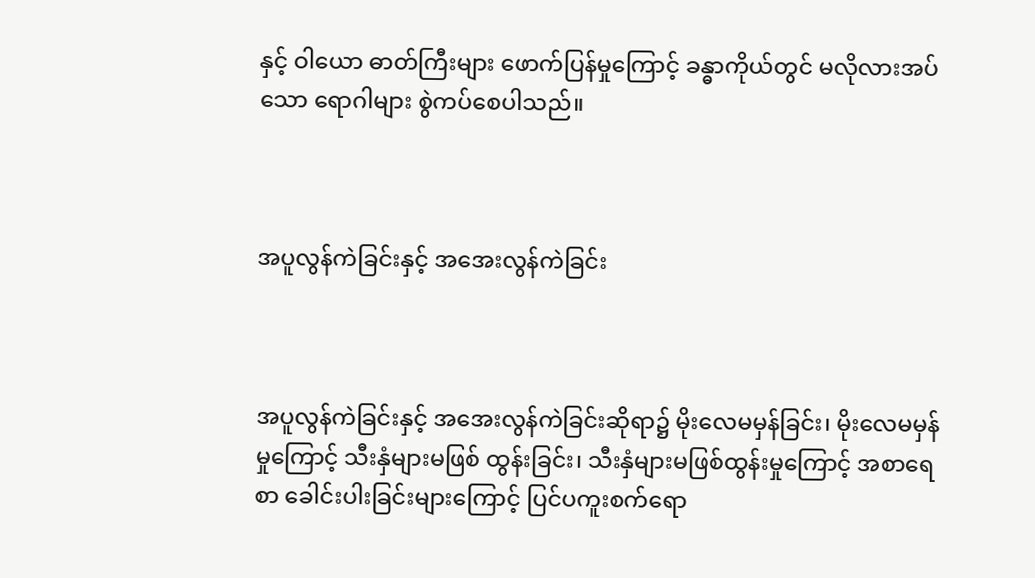နှင့် ဝါယော ဓာတ်ကြီးများ ဖောက်ပြန်မှုကြောင့် ခန္ဓာကိုယ်တွင် မလိုလားအပ်သော ရောဂါများ စွဲကပ်စေပါသည်။



အပူလွန်ကဲခြင်းနှင့် အအေးလွန်ကဲခြင်း



အပူလွန်ကဲခြင်းနှင့် အအေးလွန်ကဲခြင်းဆိုရာ၌ မိုးလေမမှန်ခြင်း၊ မိုးလေမမှန်မှုကြောင့် သီးနှံများမဖြစ် ထွန်းခြင်း၊ သီးနှံများမဖြစ်ထွန်းမှုကြောင့် အစာရေစာ ခေါင်းပါးခြင်းများကြောင့် ပြင်ပကူးစက်ရော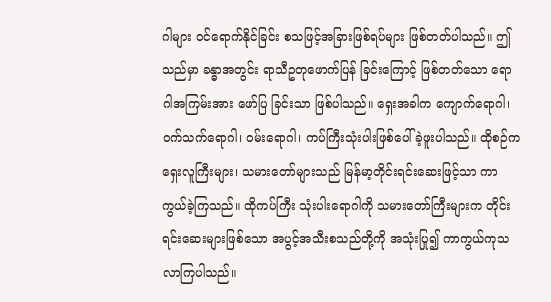ဂါများ ဝင်ရောက်နိုင်ခြင်း စသဖြင့်အခြားဖြစ်ရပ်များ ဖြစ်တတ်ပါသည်။ ဤသည်မှာ ခန္ဓာအတွင်း ရာသီဥတုဖောက်ပြန် ခြင်းကြောင့် ဖြစ်တတ်သော ရောဂါအကြမ်းအား ဖော်ပြ ခြင်းသာ ဖြစ်ပါသည်။ ရှေးအခါက ကျောက်ရောဂါ၊ ဝက်သက်ရောဂါ၊ ဝမ်းရောဂါ၊ ကပ်ကြီးသုံးပါးဖြစ်ပေါ်ခဲ့ဖူးပါသည်။ ထိုစဉ်က ရှေးလူကြီးများ၊ သမားတော်များသည် မြန်မာ့တိုင်းရင်းဆေးဖြင့်သာ ကာကွယ်ခဲ့ကြသည်။ ထိုကပ်ကြီး သုံးပါးရောဂါကို သမားတော်ကြီးများက တိုင်းရင်းဆေးများဖြစ်သော အပွင့်အသီးစသည်တို့ကို အသုံးပြု၍ ကာကွယ်ကုသလာကြပါသည်။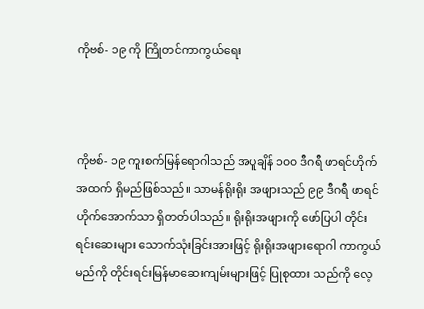ကိုဗစ်- ၁၉ ကို ကြိုတင်ကာကွယ်ရေး



ကိုဗစ်- ၁၉ ကူးစက်မြန်ရောဂါသည် အပူချိန် ၁၀၀ ဒီဂရီ ဖာရင်ဟိုက်အထက် ရှိမည်ဖြစ်သည်။ သာမန်ရိုးရိုး အဖျားသည် ၉၉ ဒီဂရီ ဖာရင်ဟိုက်အောက်သာ ရှိတတ်ပါသည်။ ရိုးရိုးအဖျားကို ဖော်ပြပါ တိုင်းရင်းဆေးများ သောက်သုံးခြင်းအားဖြင့် ရိုးရိုးအဖျားရောဂါ ကာကွယ်မည်ကို တိုင်းရင်းမြန်မာဆေးကျမ်းများဖြင့် ပြုစုထား သည်ကို လေ့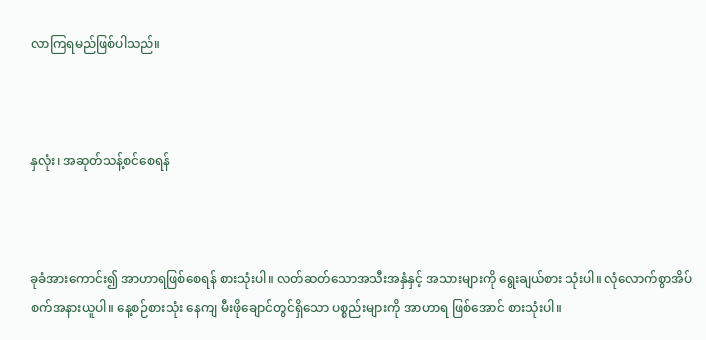လာကြရမည်ဖြစ်ပါသည်။



နှလုံး၊ အဆုတ်သန့်စင်စေရန်



ခုခံအားကောင်း၍ အာဟာရဖြစ်စေရန် စားသုံးပါ။ လတ်ဆတ်သောအသီးအနှံနှင့် အသားများကို ရွေးချယ်စား သုံးပါ။ လုံလောက်စွာအိပ်စက်အနားယူပါ။ နေ့စဉ်စားသုံး နေကျ မီးဖိုချောင်တွင်ရှိ‌သော ပစ္စည်းများကို အာဟာရ ဖြစ်အောင် စားသုံးပါ။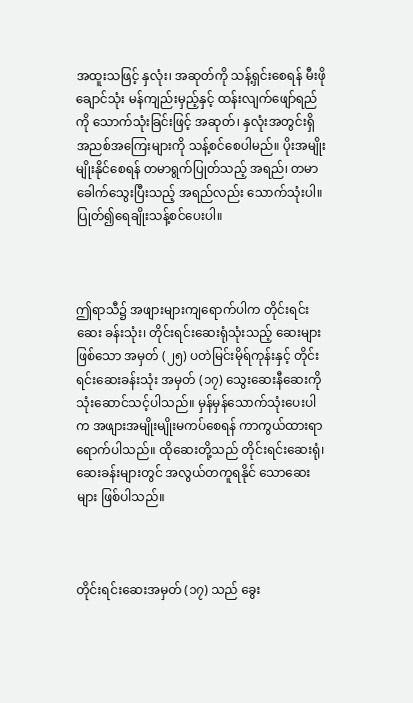အထူးသဖြင့် နှလုံး၊ အဆုတ်ကို သန့်ရှင်းစေရန် မီးဖိုချောင်သုံး မန်ကျည်းမှည့်နှင့် ထန်းလျက်ဖျော်ရည်ကို သောက်သုံးခြင်းဖြင့် အဆုတ်၊ နှလုံးအတွင်းရှိ အညစ်အကြေးများကို သန့်စင်စေပါမည်။ ပိုးအမျိုးမျိုးနိုင်စေရန် တမာရွက်ပြုတ်သည့် အရည်၊ တမာခေါက်သွေးပြီးသည့် အရည်လည်း သောက်သုံးပါ။ ပြုတ်၍ရေချိုးသန့်စင်ပေးပါ။



ဤရာသီ၌ အဖျားများကျရောက်ပါက တိုင်းရင်းဆေး ခန်းသုံး၊ တိုင်းရင်းဆေးရုံသုံးသည့် ဆေးများဖြစ်သော အမှတ် (၂၅) ပတဲမြင်းမိုရ်ကုန်းနှင့် တိုင်းရင်းဆေးခန်းသုံး အမှတ် (၁၇) သွေးဆေးနီဆေးကို သုံးဆောင်သင့်ပါသည်။ မှန်မှန်သောက်သုံးပေးပါက အဖျားအမျိုးမျိုးမကပ်စေရန် ကာကွယ်ထားရာ ရောက်ပါသည်။ ထိုဆေးတို့သည် တိုင်းရင်းဆေးရုံ၊ ဆေးခန်းများတွင် အလွယ်တကူရနိုင် သောဆေးများ ဖြစ်ပါသည်။



တိုင်းရင်းဆေးအမှတ် (၁၇) သည် ခွေး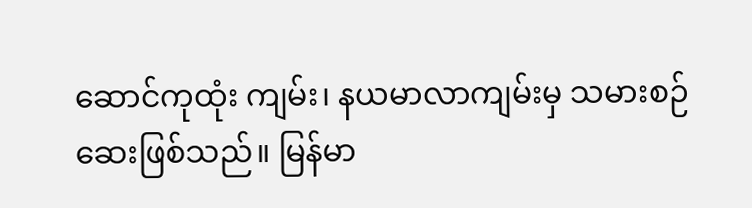ဆောင်ကုထုံး ကျမ်း၊ နယမာလာကျမ်းမှ သမားစဉ်ဆေးဖြစ်သည်။ မြန်မာ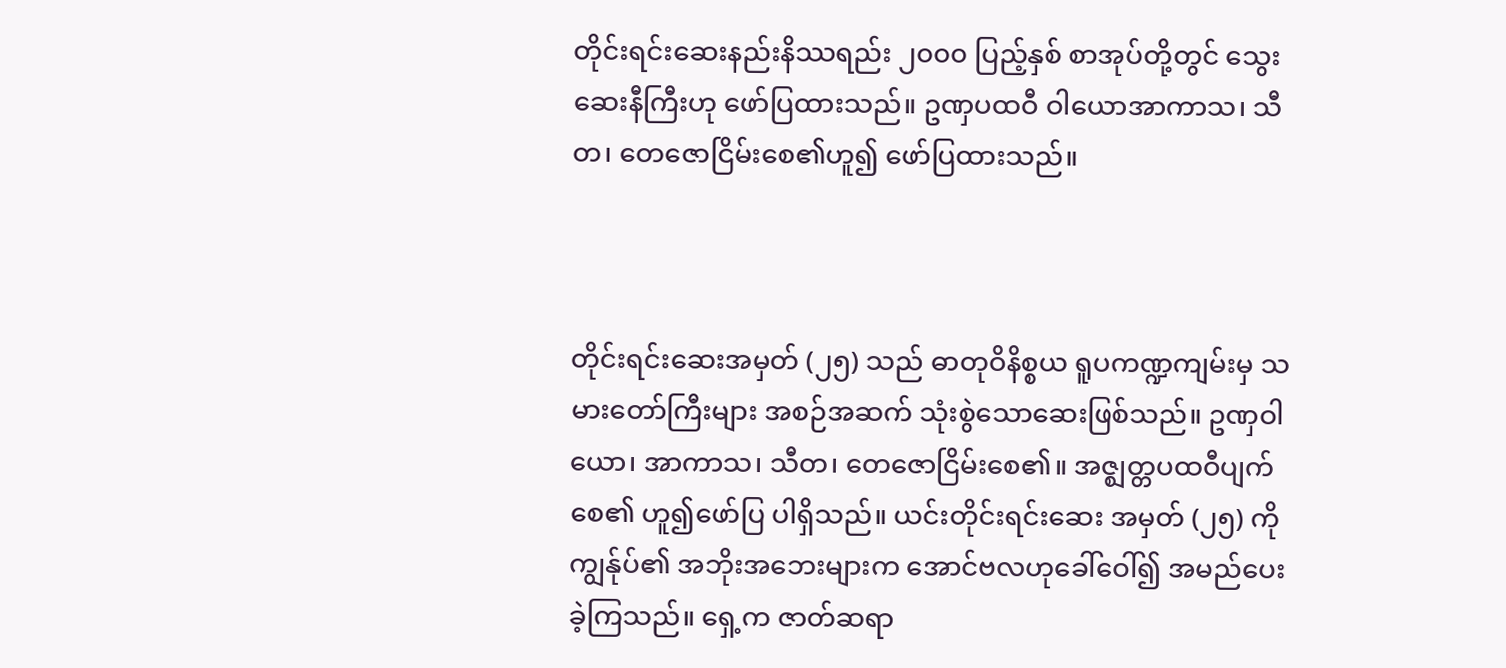တိုင်းရင်းဆေးနည်းနိဿရည်း ၂၀၀၀ ပြည့်နှစ် စာအုပ်တို့တွင် သွေးဆေးနီကြီးဟု ဖော်ပြထားသည်။ ဥဏှပထဝီ ဝါ‌ယောအာကာသ၊ သီတ၊ တေဇောငြိမ်းစေ၏ဟူ၍ ဖော်ပြထားသည်။



တိုင်းရင်းဆေးအမှတ် (၂၅) သည် ဓာတုဝိနိစ္စယ ရူပကဏ္ဍကျမ်းမှ သမားတော်ကြီးများ အစဉ်အဆက် သုံးစွဲသောဆေးဖြစ်သည်။ ဥဏှဝါယော၊ အာကာသ၊ သီတ၊ တေဇောငြိမ်းစေ၏။ အဇ္ဈတ္တပထဝီပျက်စေ၏ ဟူ၍ဖော်ပြ ပါရှိသည်။ ယင်းတိုင်းရင်းဆေး အမှတ် (၂၅) ကို ကျွန်ုပ်၏ အဘိုးအဘေးများက အောင်ဗလဟုခေါ်ဝေါ်၍ အမည်ပေး ခဲ့ကြသည်။ ရှေ့က ဇာတ်ဆရာ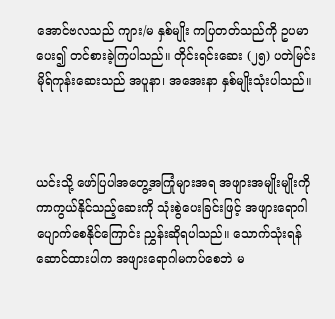အောင်ဗလသည် ကျား/မ နှစ်မျိုး ကပြတတ်သည်ကို ဥပမာပေး၍ တင်စားခဲ့ကြပါသည်။ တိုင်းရင်းဆေး (၂၅) ပတဲမြင်းမိုရ်ကုန်းဆေးသည် အပူနာ၊ အအေးနာ နှစ်မျိုးသုံးပါသည်။



ယင်းသို့ ဖော်ပြပါအတွေ့အကြုံများအရ အဖျားအမျိုးမျိုးကို ကာကွယ်နိုင်သည့်ဆေးကို သုံးစွဲပေးခြင်းဖြင့် အဖျားရောဂါ ပျောက်စေနိုင်ကြောင်း ညွှန်းဆိုရပါသည်။ သောက်သုံးရန်ဆောင်ထားပါက အဖျားရောဂါမကပ်စေဘဲ မ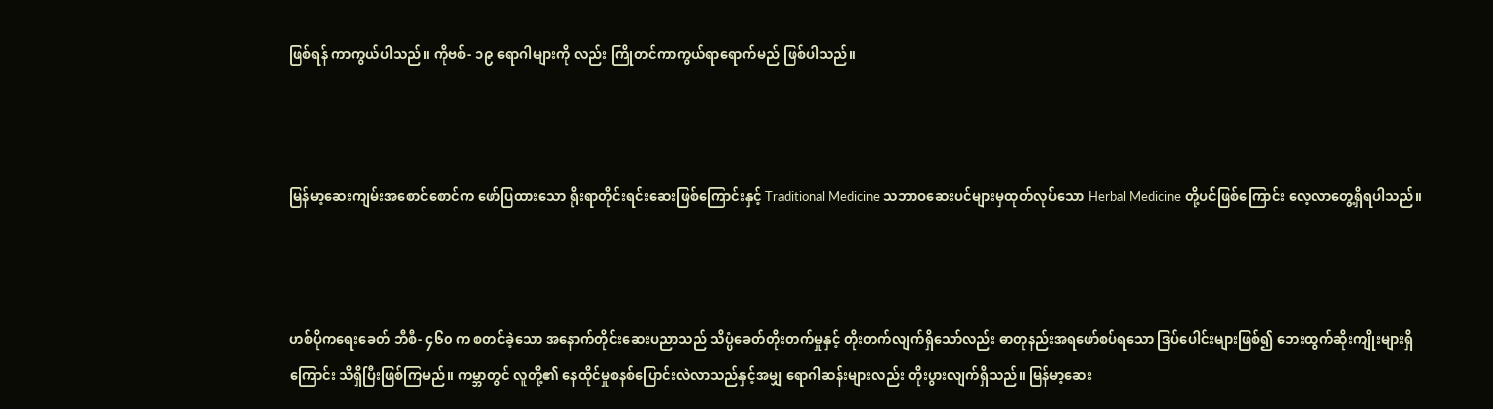ဖြစ်ရန် ကာကွယ်ပါသည်။ ကိုဗစ်- ၁၉ ရောဂါများကို လည်း ကြိုတင်ကာကွယ်ရာရောက်မည် ဖြစ်ပါသည်။



မြန်မာ့ဆေးကျမ်းအစောင်စောင်က ဖော်ပြထားသော ရိုးရာတိုင်းရင်းဆေးဖြစ်ကြောင်းနှင့် Traditional Medicine သဘာဝဆေးပင်များမှထုတ်လုပ်သော Herbal Medicine တို့ပင်ဖြစ်ကြောင်း လေ့လာတွေ့ရှိရပါသည်။



ဟစ်ပိုကရေးခေတ် ဘီစီ- ၄၆၀ က စတင်ခဲ့သော အနောက်တိုင်းဆေးပညာသည် သိပ္ပံခေတ်တိုးတက်မှုနှင့် တိုးတက်လျက်ရှိသော်လည်း ဓာတုနည်းအရဖော်စပ်ရသော ဒြပ်ပေါင်းများဖြစ်၍ ဘေးထွက်ဆိုးကျိုးများရှိကြောင်း သိရှိပြီးဖြစ်ကြမည်။ ကမ္ဘာတွင် လူတို့၏ နေထိုင်မှုစနစ်ပြောင်းလဲလာသည်နှင့်အမျှ ရောဂါဆန်းများလည်း တိုးပွားလျက်ရှိသည်။ မြန်မာ့ဆေး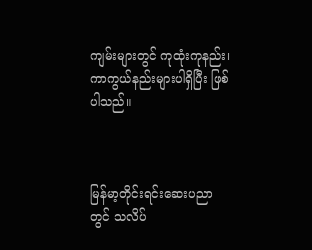ကျမ်းများတွင် ကုထုံးကုနည်း၊ ကာကွယ်နည်းများပါရှိပြီး ဖြစ်ပါသည်။



မြန်မာ့တိုင်းရင်းဆေးပညာတွင် သလိပ်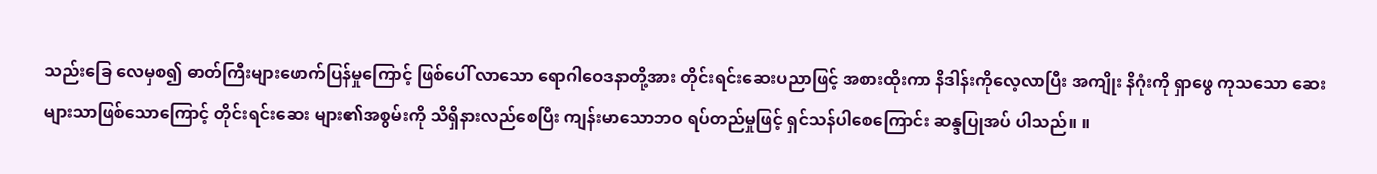သည်းခြေ လေမှစ၍ ဓာတ်ကြီးများဖောက်ပြန်မှုကြောင့် ဖြစ်ပေါ် လာ‌သော ရောဂါဝေဒနာတို့အား တိုင်းရင်းဆေးပညာဖြင့် အစားထိုးကာ နိဒါန်းကိုလေ့လာပြီး အကျိုး နိဂုံးကို ရှာဖွေ ကုသသော ဆေးများသာဖြစ်သောကြောင့် တိုင်းရင်းဆေး များ၏အစွမ်းကို သိရှိနားလည်စေပြီး ကျန်းမာသောဘဝ ရပ်တည်မှုဖြင့် ရှင်သန်ပါစေကြောင်း ဆန္ဒပြုအပ် ပါသည်။ ။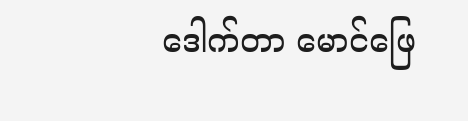ဒေါက်တာ မောင်ဖြေ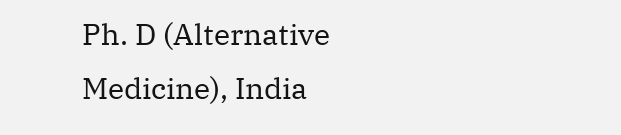Ph. D (Alternative Medicine), India